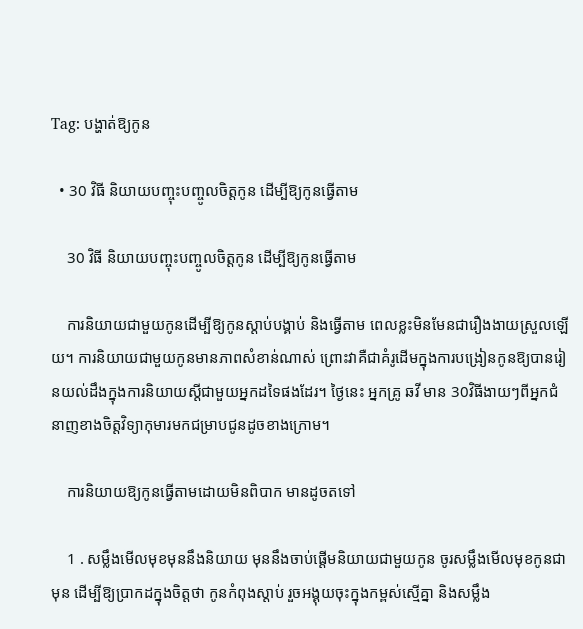Tag: បង្ហាត់ឱ្យកូន

  • 30 វិធី និយាយបញ្ចុះបញ្ចូលចិត្តកូន ដើម្បីឱ្យកូនធ្វើតាម

    30 វិធី និយាយបញ្ចុះបញ្ចូលចិត្តកូន ដើម្បីឱ្យកូនធ្វើតាម

    ការនិយាយជាមួយកូនដើម្បីឱ្យកូនស្ដាប់បង្គាប់ និងធ្វើតាម ពេលខ្លះមិនមែនជារឿងងាយស្រួលឡើយ។ ការនិយាយជាមួយកូនមានភាពសំខាន់ណាស់ ព្រោះវាគឺជាគំរូដើមក្នុងការបង្រៀនកូនឱ្យបានរៀនយល់ដឹងក្នុងការនិយាយស្ដីជាមួយអ្នកដទៃផងដែរ។ ថ្ងៃនេះ អ្នកគ្រូ ឆវី មាន 30វិធីងាយៗពីអ្នកជំនាញខាងចិត្តវិទ្យាកុមារមកជម្រាបជូនដូចខាងក្រោម។

    ការនិយាយឱ្យកូនធ្វើតាមដោយមិនពិបាក មានដូចតទៅ

    1 . សម្លឹងមើលមុខមុននឹងនិយាយ មុននឹងចាប់ផ្ដើមនិយាយជាមួយកូន ចូរសម្លឹងមើលមុខកូនជាមុន ដើម្បីឱ្យប្រាកដក្នុងចិត្តថា កូនកំពុងស្ដាប់ រួចអង្គុយចុះក្នុងកម្ពស់ស្មើគ្នា និងសម្លឹង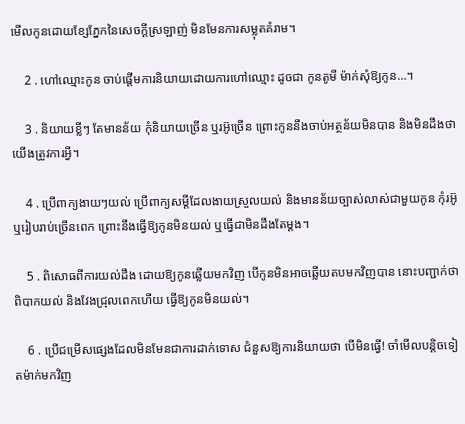មើលកូនដោយខ្សែភ្នែកនៃសេចក្ដីស្រឡាញ់ មិនមែនការសម្លុតគំរាម។

    2 . ហៅឈ្មោះកូន ចាប់ផ្ដើមការនិយាយដោយការហៅឈ្មោះ ដូចជា កូនតូមី ម៉ាក់សុំឱ្យកូន…។

    3 . និយាយខ្លីៗ តែមានន័យ កុំនិយាយច្រើន ឬរអ៊ូច្រើន ព្រោះកូននឹងចាប់អត្ថន័យមិនបាន និងមិនដឹងថា យើងត្រូវការអ្វី។

    4 . ប្រើពាក្យងាយៗយល់ ប្រើពាក្យសម្ដីដែលងាយស្រួលយល់ និងមានន័យច្បាស់លាស់ជាមួយកូន កុំរអ៊ូ ឬរៀបរាប់ច្រើនពេក ព្រោះនឹងធ្វើឱ្យកូនមិនយល់ ឬធ្វើជាមិនដឹងតែម្ដង។

    5 . ពិសោធពីការយល់ដឹង ដោយឱ្យកូនឆ្លើយមកវិញ បើកូនមិនអាចឆ្លើយតបមកវិញបាន នោះបញ្ជាក់ថា ពិបាកយល់ និងវែងជ្រុលពេកហើយ ធ្វើឱ្យកូនមិនយល់។

    6 . ប្រើជម្រើសផ្សេងដែលមិនមែនជាការដាក់ទោស ជំនួសឱ្យការនិយាយថា បើមិនធ្វើ! ចាំមើលបន្តិចទៀតម៉ាក់មកវិញ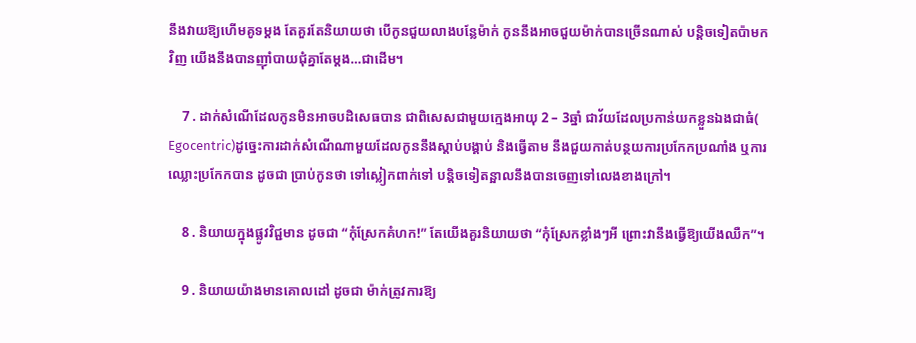នឹងវាយឱ្យហើមគូទម្ដង តែគួរតែនិយាយថា បើកូនជួយលាងបន្លែម៉ាក់ កូននឹងអាចជួយម៉ាក់បានច្រើនណាស់ បន្តិចទៀតប៉ាមកវិញ យើងនឹងបានញ៉ាំបាយជុំគ្នាតែម្ដង…ជាដើម។

    7 . ដាក់សំណើដែលកូនមិនអាចបដិសេធបាន ជាពិសេសជាមួយក្មេងអាយុ 2 – 3ឆ្នាំ ជាវ័យដែលប្រកាន់យកខ្លួនឯងជាធំ( Egocentric)ដូច្នេះការដាក់សំណើណាមួយដែលកូននឹងស្ដាប់បង្គាប់ និងធ្វើតាម នឹងជួយកាត់បន្ថយការប្រកែកប្រណាំង ឬការឈ្លោះប្រកែកបាន ដូចជា ប្រាប់កូនថា ទៅស្លៀកពាក់ទៅ បន្តិចទៀតន្អាលនឹងបានចេញទៅលេងខាងក្រៅ។

    8 . និយាយក្នុងផ្លូវវិជ្ជមាន ដូចជា “កុំស្រែកគំហក!” តែយើងគួរនិយាយថា “កុំស្រែកខ្លាំងៗអី ព្រោះវានឹងធ្វើឱ្យយើងឈឺក”។

    9 . និយាយយ៉ាងមានគោលដៅ ដូចជា ម៉ាក់ត្រូវការឱ្យ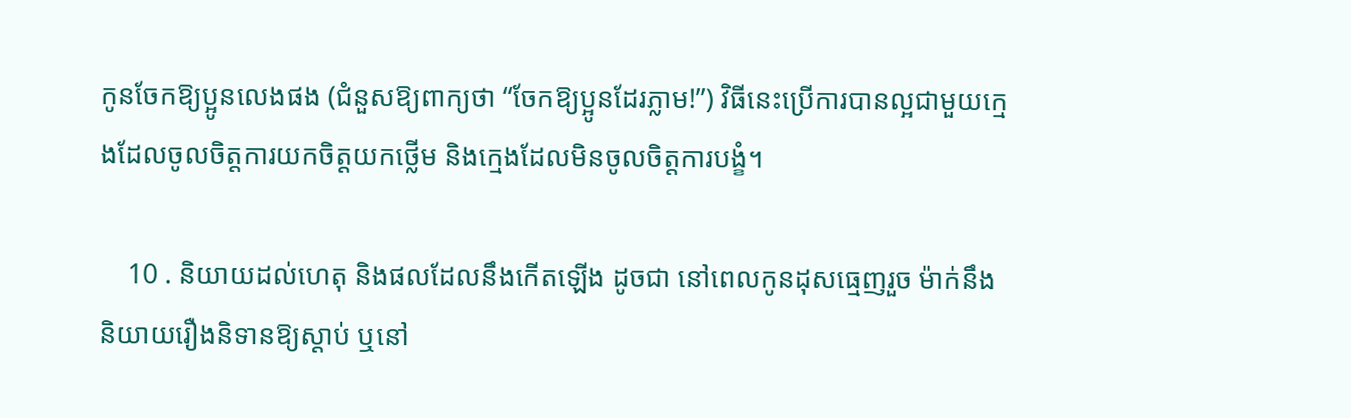កូនចែកឱ្យប្អូនលេងផង (ជំនួសឱ្យពាក្យថា “ចែកឱ្យប្អូនដែរភ្លាម!”) វិធីនេះប្រើការបានល្អជាមួយក្មេងដែលចូលចិត្តការយកចិត្តយកថ្លើម និងក្មេងដែលមិនចូលចិត្តការបង្ខំ។

    10 . និយាយដល់ហេតុ និងផលដែលនឹងកើតឡើង ដូចជា នៅពេលកូនដុសធ្មេញរួច ម៉ាក់នឹងនិយាយរឿងនិទានឱ្យស្ដាប់ ឬនៅ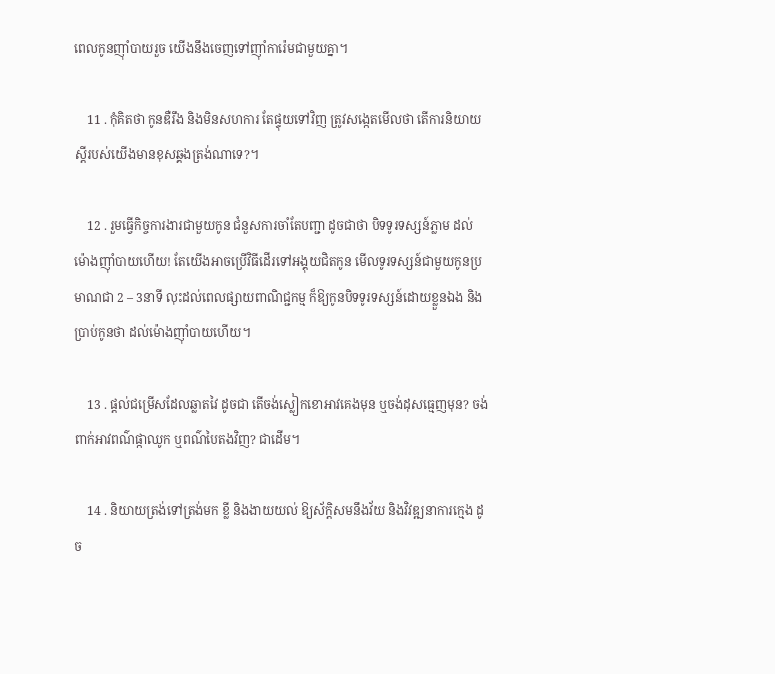ពេលកូនញ៉ាំបាយរួច យើងនឹងចេញទៅញ៉ាំការ៉េមជាមួយគ្នា។

    11 . កុំគិតថា កូនឌឺរឹង និងមិនសហការ តែផ្ទុយទៅវិញ ត្រូវសង្កេតមើលថា តើការនិយាយស្ដីរបស់យើងមានខុសឆ្គងត្រង់ណាទេ?។

    12 . រួមធ្វើកិច្ចការងារជាមួយកូន ជំនួសការចាំតែបញ្ជា ដូចជាថា បិទទូរទស្សន៍ភ្លាម ដល់ម៉ោងញ៉ាំបាយហើយ! តែយើងអាចប្រើវិធីដើរទៅអង្គុយជិតកូន មើលទូរទស្សន៍ជាមួយកូនប្រមាណជា 2 – 3នាទី លុះដល់ពេលផ្សាយពាណិជ្ជកម្ម ក៏ឱ្យកូនបិទទូរទស្សន៍ដោយខ្លួនឯង និងប្រាប់កូនថា ដល់ម៉ោងញ៉ាំបាយហើយ។

    13 . ផ្ដល់ជម្រើសដែលឆ្លាតវៃ ដូចជា តើចង់ស្លៀកខោអាវគេងមុន ឬចង់ដុសធ្មេញមុន? ចង់ពាក់អាវពណ៌ផ្កាឈូក ឬពណ៌បៃតងវិញ? ជាដើម។

    14 . និយាយត្រង់ទៅត្រង់មក ខ្លី និងងាយយល់ ឱ្យស័ក្តិសមនឹងវ័យ និងវិវឌ្ឍនាការក្មេង ដូច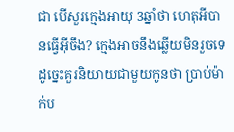ជា បើសួរក្មេងអាយុ 3ឆ្នាំថា ហេតុអីបានធ្វើអ៊ីចឹង? ក្មេងអាចនឹងឆ្លើយមិនរួចទេ ដូច្នេះគួរនិយាយជាមួយកូនថា ប្រាប់ម៉ាក់ប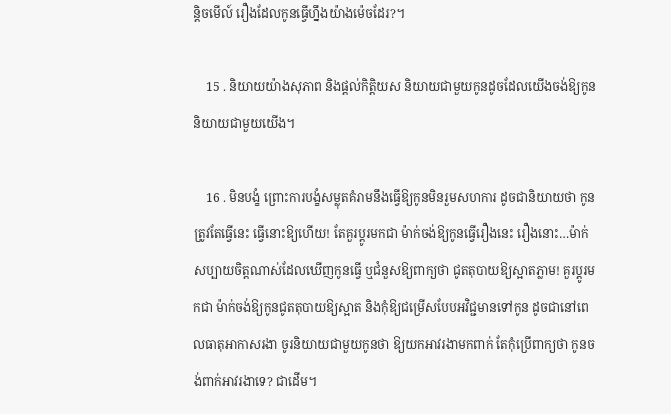ន្តិចមើល៍ រឿងដែលកូនធ្វើហ្នឹងយ៉ាងម៉េចដែរ?។

    15 . និយាយយ៉ាងសុភាព និងផ្ដល់កិត្តិយស និយាយជាមួយកូនដូចដែលយើងចង់ឱ្យកូននិយាយជាមួយយើង។

    16 . មិនបង្ខំ ព្រោះការបង្ខំសម្លុតគំរាមនឹងធ្វើឱ្យកូនមិនរួមសហការ ដូចជានិយាយថា កូនត្រូវតែធ្វើនេះ ធ្វើនោះឱ្យហើយ! តែគួរប្ដូរមកជា ម៉ាក់ចង់ឱ្យកូនធ្វើរឿងនេះ រឿងនោះ…ម៉ាក់សប្បាយចិត្តណាស់ដែលឃើញកូនធ្វើ ឬជំនួសឱ្យពាក្យថា ជូតតុបាយឱ្យស្អាតភ្លាម! គួរប្ដូរមកជា ម៉ាក់ចង់ឱ្យកូនជូតតុបាយឱ្យស្អាត និងកុំឱ្យជម្រើសបែបអវិជ្ជមានទៅកូន ដូចជានៅពេលធាតុអាកាសរងា ចូរនិយាយជាមួយកូនថា ឱ្យយកអាវរងាមកពាក់ តែកុំប្រើពាក្យថា កូនចង់ពាក់អាវរងាទេ? ជាដើម។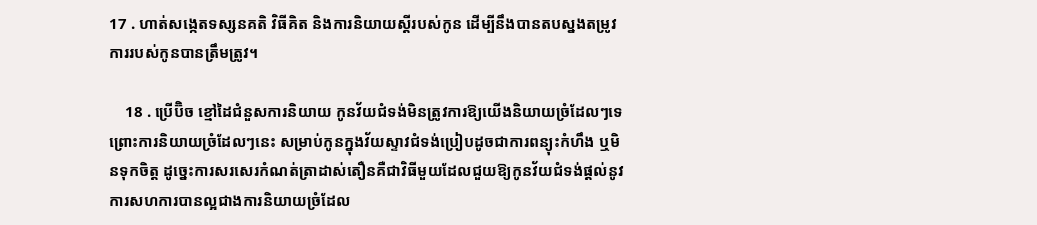17 . ហាត់សង្កេតទស្សនគតិ វិធីគិត និងការនិយាយស្ដីរបស់កូន ដើម្បីនឹងបានតបស្នងតម្រូវការរបស់កូនបានត្រឹមត្រូវ។

    18 . ប្រើប៊ិច ខ្មៅដៃជំនួសការនិយាយ កូនវ័យជំទង់មិនត្រូវការឱ្យយើងនិយាយច្រំដែលៗទេ ព្រោះការនិយាយច្រំដែលៗនេះ សម្រាប់កូនក្នុងវ័យស្ទាវជំទង់ប្រៀបដូចជាការពន្យុះកំហឹង ឬមិនទុកចិត្ត ដូច្នេះការសរសេរកំណត់ត្រាដាស់តឿនគឺជាវិធីមួយដែលជួយឱ្យកូនវ័យជំទង់ផ្ដល់នូវការសហការបានល្អជាងការនិយាយច្រំដែល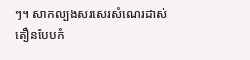ៗ។ សាកល្បងសរសេរសំណេរដាស់តឿនបែបកំ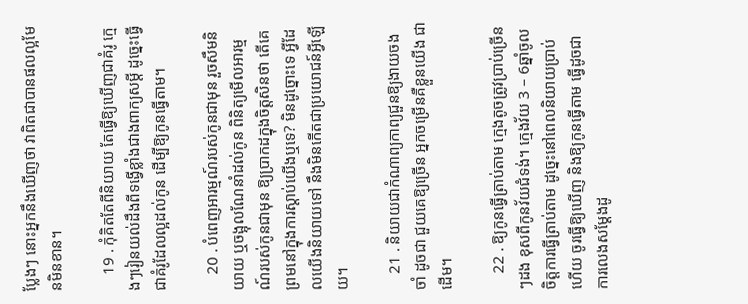ប្លែងៗ នោះអ្នកនឹងឃើញថា វាពិតជាបានផលល្អមែនមិនខាន។

    19 . កុំគិតតែពីនិយាយ តែធ្វើឱ្យឃើញជាគំរូ ក្មេងៗរៀនយល់ដឹងពីទង្វើខ្លាំងជាងពាក្យសម្ដី ដូច្នេះធ្វើជាគំរូដែលល្អដល់កូន ដើម្បីឱ្យកូនធ្វើតាម។

    20 . បំពេញអារម្មណ៍របស់កូនជាមុន រួចសឹមនិយាយ ឬចង្អុលណែនាំដល់កូន ពិនិត្យមើលអារម្មណ៍របស់កូនជាមុន ឱ្យប្រាកដក្នុងចិត្តសិនថា តើគេព្រមនៅក្នុងការស្ដាប់យើងឬទេ? មិនដូច្នោះទេ អ្វីដែលយើងនិយាយទៅ នឹងមិនកើតជាប្រយោជន៍អ្វីឡើយ។

    21 . និយាយជាកំណាព្យកាព្យជួនឱ្យងាយចងចាំ ដូចជា ជួយគេឱ្យច្រើន អ្នកចម្រើនគឺខ្លួនយើង ជាដើម។

    22 . ឱ្យកូនធ្វើត្រាប់តាម ក្មេងតូចត្រូវប្រាប់ច្រើនៗដង ខុសពីកូនវ័យជំទង់។ ក្មេងវ័យ 3 – 6ឆ្នាំចូលចិត្តការធ្វើត្រាប់តាម ដូច្នេះនៅពេលនិយាយប្រាប់ហើយ ចូរធ្វើឱ្យឃើញ និងឱ្យកូនធ្វើតាម ធ្វើដូចជាការលេងសម្ដែងដូ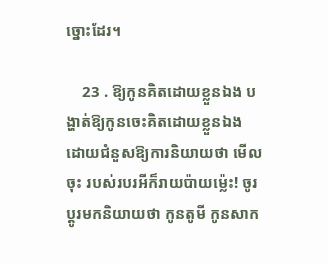ច្នោះដែរ។

    23 . ឱ្យកូនគិតដោយខ្លួនឯង បង្ហាត់ឱ្យកូនចេះគិតដោយខ្លួនឯង ដោយជំនួសឱ្យការនិយាយថា មើលចុះ របស់របរអីក៏រាយប៉ាយម្ល៉េះ! ចូរប្ដូរមកនិយាយថា កូនតូមី កូនសាក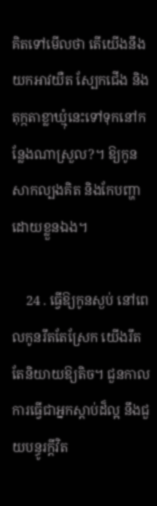គិតទៅមើលថា តើយើងនឹងយកអាវយឺត ស្បែកជើង និងតុក្កតាខ្លាឃ្មុំនេះទៅទុកនៅកន្លែងណាស្រួល?។ ឱ្យកូនសាកល្បងគិត និងកែបញ្ហាដោយខ្លួនឯង។

    24 . ធ្វើឱ្យកូនស្ងប់ នៅពេលកូនរឹតតែស្រែក យើងរឹតតែនិយាយឱ្យតិច។ ជួនកាលការធ្វើជាអ្នកស្ដាប់ដ៏ល្អ នឹងជួយបន្ធូរក្ដីវិត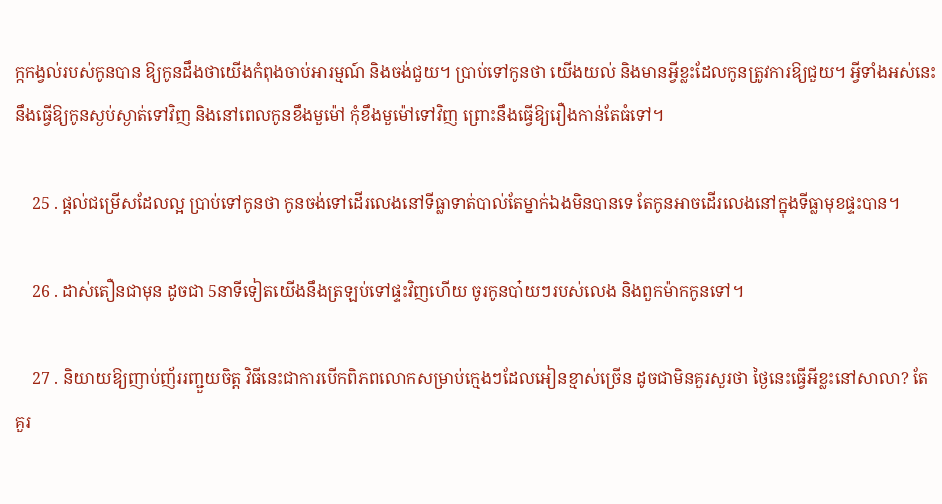ក្កកង្វល់របស់កូនបាន ឱ្យកូនដឹងថាយើងកំពុងចាប់អារម្មណ៍ និងចង់ជួយ។ ប្រាប់ទៅកូនថា យើងយល់ និងមានអ្វីខ្លះដែលកូនត្រូវការឱ្យជួយ។ អ្វីទាំងអស់នេះនឹងធ្វើឱ្យកូនស្ងប់ស្ងាត់ទៅវិញ និងនៅពេលកូនខឹងមួម៉ៅ កុំខឹងមួម៉ៅទៅវិញ ព្រោះនឹងធ្វើឱ្យរឿងកាន់តែធំទៅ។

    25 . ផ្ដល់ជម្រើសដែលល្អ ប្រាប់ទៅកូនថា កូនចង់ទៅដើរលេងនៅទីធ្លាទាត់បាល់តែម្នាក់ឯងមិនបានទេ តែកូនអាចដើរលេងនៅក្នុងទីធ្លាមុខផ្ទះបាន។

    26 . ដាស់តឿនជាមុន ដូចជា 5នាទីទៀតយើងនឹងត្រឡប់ទៅផ្ទះវិញហើយ ចូរកូនបា៎យៗរបស់លេង និងពួកម៉ាកកូនទៅ។

    27 . និយាយឱ្យញាប់ញ័ររញ្ជួយចិត្ត វិធីនេះជាការបើកពិភពលោកសម្រាប់ក្មេងៗដែលអៀនខ្មាស់ច្រើន ដូចជាមិនគួរសួរថា ថ្ងៃនេះធ្វើអីខ្លះនៅសាលា? តែគួរ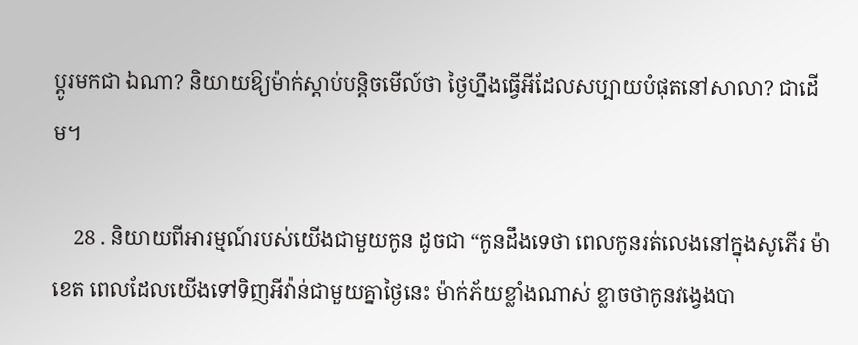ប្ដូរមកជា ឯណា? និយាយឱ្យម៉ាក់ស្ដាប់បន្តិចមើល៍ថា ថ្ងៃហ្នឹងធ្វើអីដែលសប្បាយបំផុតនៅសាលា? ជាដើម។

    28 . និយាយពីអារម្មណ៍របស់យើងជាមួយកូន ដូចជា “កូនដឹងទេថា ពេលកូនរត់លេងនៅក្នុងសូភើរ ម៉ាខេត ពេលដែលយើងទៅទិញអីវ៉ាន់ជាមួយគ្នាថ្ងៃនេះ ម៉ាក់ភ័យខ្លាំងណាស់ ខ្លាចថាកូនវង្វេងបា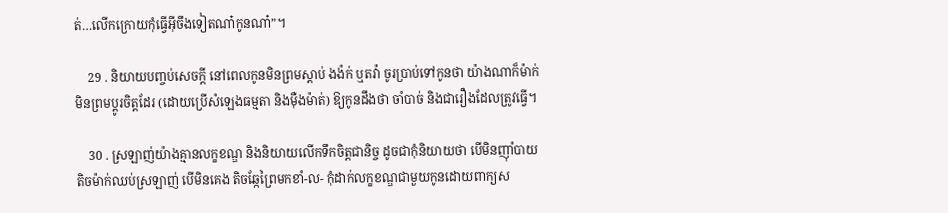ត់…លើកក្រោយកុំធ្វើអ៊ីចឹងទៀតណា៎កូនណា៎”។

    29 . និយាយបញ្ចប់សេចក្ដី នៅពេលកូនមិនព្រមស្ដាប់ ងង៉ក់ ឬតវ៉ា ចូរប្រាប់ទៅកូនថា យ៉ាងណាក៏ម៉ាក់មិនព្រមប្ដូរចិត្តដែរ (ដោយប្រើសំឡេងធម្មតា និងម៉ឺងម៉ាត់) ឱ្យកូនដឹងថា ចាំបាច់ និងជារឿងដែលត្រូវធ្វើ។

    30 . ស្រឡាញ់យ៉ាងគ្មានលក្ខខណ្ឌ និងនិយាយលើកទឹកចិត្តជានិច្ច ដូចជាកុំនិយាយថា បើមិនញ៉ាំបាយ តិចម៉ាក់ឈប់ស្រឡាញ់ បើមិនគេង តិចឆ្កែព្រៃមកខាំ-ល- កុំដាក់លក្ខខណ្ឌជាមួយកូនដោយពាក្យស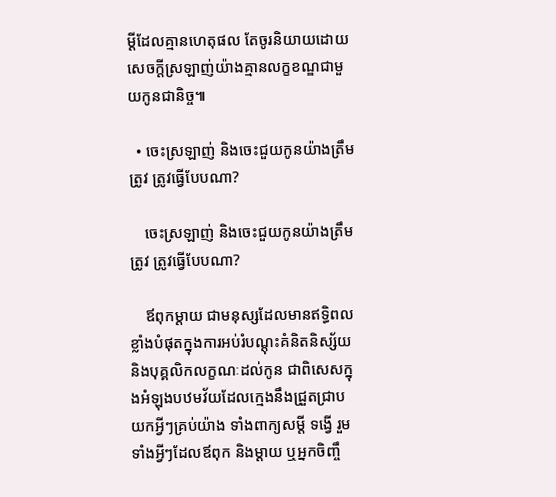ម្ដីដែលគ្មានហេតុផល តែចូរនិយាយដោយសេចក្ដីស្រឡាញ់យ៉ាងគ្មានលក្ខខណ្ឌជាមួយកូនជានិច្ច៕

  • ចេះស្រឡាញ់ និងចេះជួយកូនយ៉ាងត្រឹមត្រូវ ត្រូវធ្វើបែបណា?

    ចេះស្រឡាញ់ និងចេះជួយកូនយ៉ាងត្រឹមត្រូវ ត្រូវធ្វើបែបណា?

    ឪពុកម្ដាយ ជាមនុស្សដែលមានឥទ្ធិពលខ្លាំងបំផុតក្នុងការអប់រំបណ្ដុះគំនិតនិស្ស័យ និងបុគ្គលិកលក្ខណៈដល់កូន ជាពិសេសក្នុងអំឡុងបឋមវ័យដែលក្មេងនឹងជ្រួតជ្រាបយកអ្វីៗគ្រប់យ៉ាង ទាំងពាក្យសម្ដី ទង្វើ រួមទាំងអ្វីៗដែលឪពុក និងម្ដាយ ឬអ្នកចិញ្ចឹ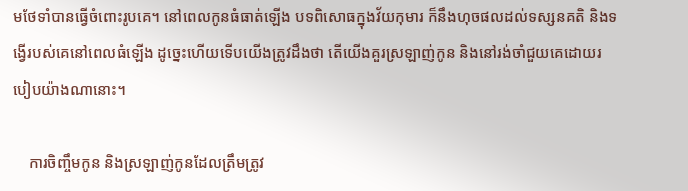មថែទាំបានធ្វើចំពោះរូបគេ។ នៅពេលកូនធំធាត់ឡើង បទពិសោធក្នុងវ័យកុមារ ក៏នឹងហុចផលដល់ទស្សនគតិ និងទង្វើរបស់គេនៅពេលធំឡើង ដូច្នេះហើយទើបយើងត្រូវដឹងថា តើយើងគួរស្រឡាញ់កូន និងនៅរង់ចាំជួយគេដោយរបៀបយ៉ាងណានោះ។

    ការចិញ្ចឹមកូន និងស្រឡាញ់កូនដែលត្រឹមត្រូវ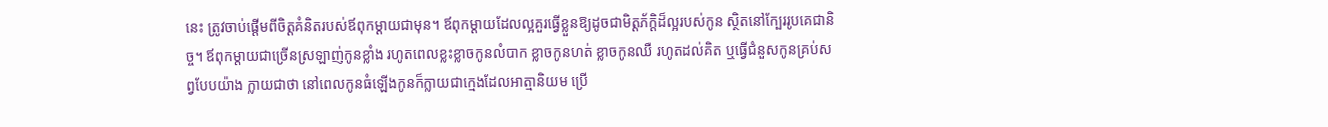នេះ ត្រូវចាប់ផ្ដើមពីចិត្តគំនិតរបស់ឪពុកម្ដាយជាមុន។ ឪពុកម្ដាយដែលល្អគួរធ្វើខ្លួនឱ្យដូចជាមិត្តភ័ក្ដិដ៏ល្អរបស់កូន ស្ថិតនៅក្បែររូបគេជានិច្ច។ ឪពុកម្ដាយជាច្រើនស្រឡាញ់កូនខ្លាំង រហូតពេលខ្លះខ្លាចកូនលំបាក ខ្លាចកូនហត់ ខ្លាចកូនឈឺ រហូតដល់គិត ឬធ្វើជំនួសកូនគ្រប់សព្វបែបយ៉ាង ក្លាយជាថា នៅពេលកូនធំឡើងកូនក៏ក្លាយជាក្មេងដែលអាត្មានិយម ប្រើ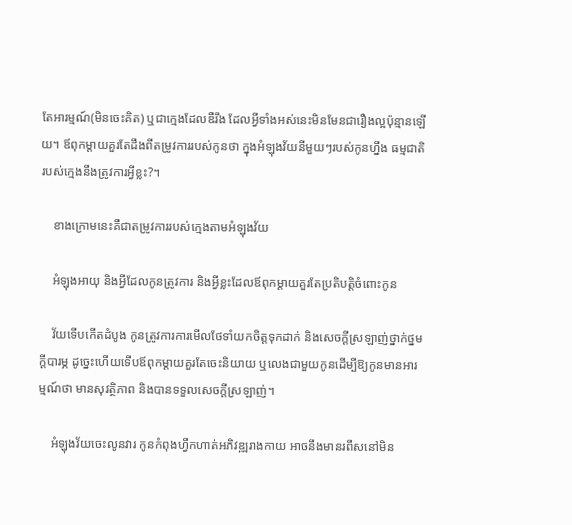តែអារម្មណ៍(មិនចេះគិត) ឬជាក្មេងដែលឌឺរឹង ដែលអ្វីទាំងអស់នេះមិនមែនជារឿងល្អប៉ុន្មានឡើយ។ ឪពុកម្ដាយគួរតែដឹងពីតម្រូវការរបស់កូនថា ក្នុងអំឡុងវ័យនីមួយៗរបស់កូនហ្នឹង ធម្មជាតិរបស់ក្មេងនឹងត្រូវការអ្វីខ្លះ?។

    ខាងក្រោមនេះគឺជាតម្រូវការរបស់ក្មេងតាមអំឡុងវ័យ

    អំឡុងអាយុ និងអ្វីដែលកូនត្រូវការ និងអ្វីខ្លះដែលឪពុកម្ដាយគួរតែប្រតិបត្តិចំពោះកូន

    វ័យទើបកើតដំបូង កូនត្រូវការការមើលថែទាំយកចិត្តទុកដាក់ និងសេចក្ដីស្រឡាញ់ថ្នាក់ថ្នម ក្ដីបារម្ភ ដូច្នេះហើយទើបឪពុកម្ដាយគួរតែចេះនិយាយ ឬលេងជាមួយកូនដើម្បីឱ្យកូនមានអារម្មណ៍ថា មានសុវត្ថិភាព និងបានទទួលសេចក្ដីស្រឡាញ់។

    អំឡុងវ័យចេះលូនវារ កូនកំពុងហ្វឹកហាត់អភិវឌ្ឍរាងកាយ អាចនឹងមានរពឹសនៅមិន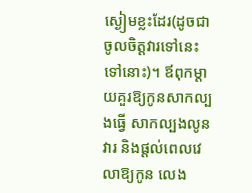ស្ងៀមខ្លះដែរ(ដូចជា ចូលចិត្តវារទៅនេះទៅនោះ)។ ឪពុកម្ដាយគួរឱ្យកូនសាកល្បងធ្វើ សាកល្បងលូនវារ និងផ្ដល់ពេលវេលាឱ្យកូន លេង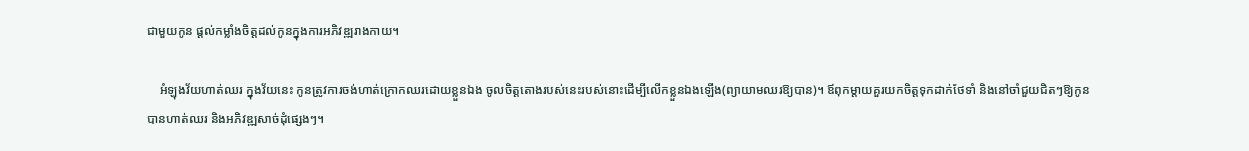ជាមួយកូន ផ្ដល់កម្លាំងចិត្តដល់កូនក្នុងការអភិវឌ្ឍរាងកាយ។

    អំឡុងវ័យហាត់ឈរ ក្នុងវ័យនេះ កូនត្រូវការចង់ហាត់ក្រោកឈរដោយខ្លួនឯង ចូលចិត្តតោងរបស់នេះរបស់នោះដើម្បីលើកខ្លួនឯងឡើង(ព្យាយាមឈរឱ្យបាន)។ ឪពុកម្ដាយគួរយកចិត្តទុកដាក់ថែទាំ និងនៅចាំជួយជិតៗឱ្យកូនបានហាត់ឈរ និងអភិវឌ្ឍសាច់ដុំផ្សេងៗ។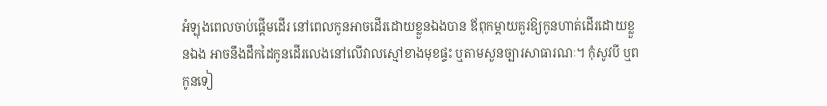អំឡុងពេលចាប់ផ្ដើមដើរ នៅពេលកូនអាចដើរដោយខ្លួនឯងបាន ឪពុកម្ដាយគួរឱ្យកូនហាត់ដើរដោយខ្លួនឯង អាចនឹងដឹកដៃកូនដើរលេងនៅលើវាលស្មៅខាងមុខផ្ទះ ឬតាមសួនច្បារសាធារណៈ។ កុំសូវបី ឬពកូនទៀ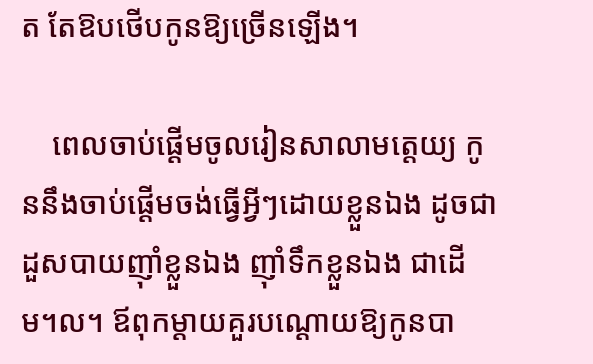ត តែឱបថើបកូនឱ្យច្រើនឡើង។

    ពេលចាប់ផ្ដើមចូលរៀនសាលាមត្តេយ្យ កូននឹងចាប់ផ្ដើមចង់ធ្វើអ្វីៗដោយខ្លួនឯង ដូចជាដួសបាយញ៉ាំខ្លួនឯង ញ៉ាំទឹកខ្លួនឯង ជាដើម។ល។ ឪពុកម្ដាយគួរបណ្ដោយឱ្យកូនបា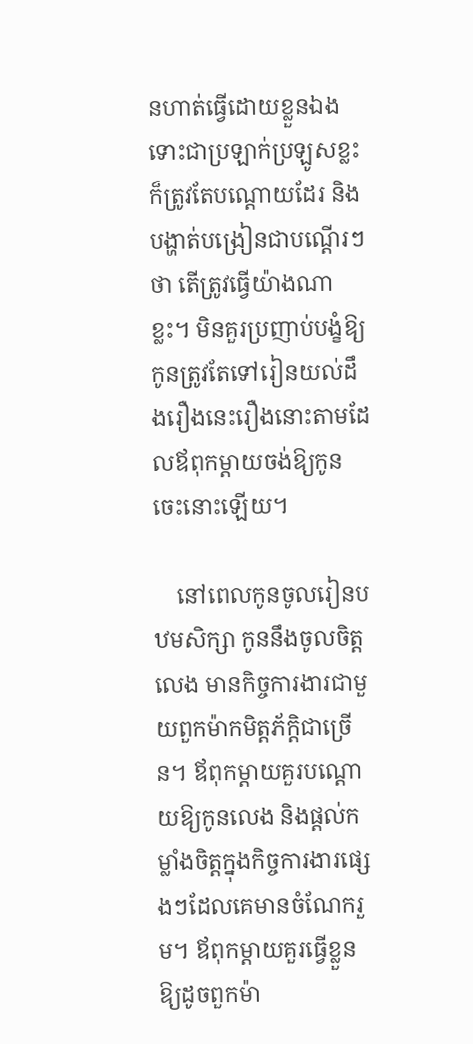នហាត់ធ្វើដោយខ្លួនឯង ទោះជាប្រឡាក់ប្រឡូសខ្លះ ក៏ត្រូវតែបណ្ដោយដែរ និងបង្ហាត់បង្រៀនជាបណ្ដើរៗថា តើត្រូវធ្វើយ៉ាងណាខ្លះ។ មិនគួរប្រញាប់បង្ខំឱ្យកូនត្រូវតែទៅរៀនយល់ដឹងរឿងនេះរឿងនោះតាមដែលឪពុកម្ដាយចង់ឱ្យកូនចេះនោះឡើយ។

    នៅពេលកូនចូលរៀនបឋមសិក្សា កូននឹងចូលចិត្តលេង មានកិច្ចការងារជាមួយពួកម៉ាកមិត្តភ័ក្តិជាច្រើន។ ឪពុកម្ដាយគួរបណ្ដោយឱ្យកូនលេង និងផ្ដល់កម្លាំងចិត្តក្នុងកិច្ចការងារផ្សេងៗដែលគេមានចំណែករួម។ ឪពុកម្ដាយគួរធ្វើខ្លួនឱ្យដូចពួកម៉ា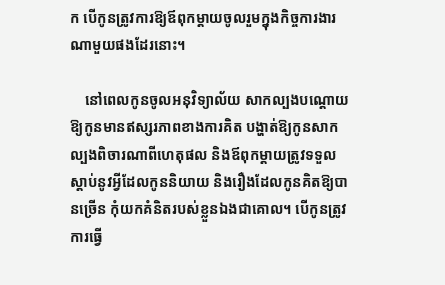ក បើកូនត្រូវការឱ្យឪពុកម្ដាយចូលរួមក្នុងកិច្ចការងារណាមួយផងដែរនោះ។

    នៅពេលកូនចូលអនុវិទ្យាល័យ សាកល្បងបណ្ដោយឱ្យកូនមានឥស្សរភាពខាងការគិត បង្ហាត់ឱ្យកូនសាកល្បងពិចារណាពីហេតុផល និងឪពុកម្ដាយត្រូវទទួលស្ដាប់នូវអ្វីដែលកូននិយាយ និងរឿងដែលកូនគិតឱ្យបានច្រើន កុំយកគំនិតរបស់ខ្លួនឯងជាគោល។ បើកូនត្រូវការធ្វើ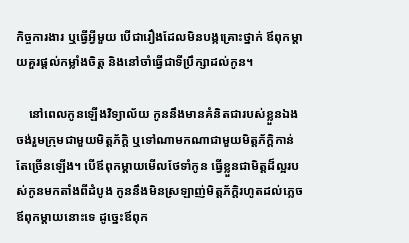កិច្ចការងារ ឬធ្វើអ្វីមួយ បើជារឿងដែលមិនបង្កគ្រោះថ្នាក់ ឪពុកម្ដាយគួរផ្ដល់កម្លាំងចិត្ត និងនៅចាំធ្វើជាទីប្រឹក្សាដល់កូន។

    នៅពេលកូនឡើងវិទ្យាល័យ កូននឹងមានគំនិតជារបស់ខ្លួនឯង ចង់រួមក្រុមជាមួយមិត្តភ័ក្តិ ឬទៅណាមកណាជាមួយមិត្តភ័ក្តិកាន់តែច្រើនឡើង។ បើឪពុកម្ដាយមើលថែទាំកូន ធ្វើខ្លួនជាមិត្តដ៏ល្អរបស់កូនមកតាំងពីដំបូង កូននឹងមិនស្រឡាញ់មិត្តភ័ក្តិរហូតដល់ភ្លេចឪពុកម្ដាយនោះទេ ដូច្នេះឪពុក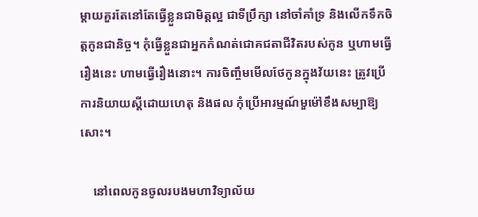ម្ដាយគួរតែនៅតែធ្វើខ្លួនជាមិត្តល្អ ជាទីប្រឹក្សា នៅចាំគាំទ្រ និងលើកទឹកចិត្តកូនជានិច្ច។ កុំធ្វើខ្លួនជាអ្នកកំណត់ជោគជតាជីវិតរបស់កូន ឬហាមធ្វើរឿងនេះ ហាមធ្វើរឿងនោះ។ ការចិញ្ចឹមមើលថែកូនក្នុងវ័យនេះ ត្រូវប្រើការនិយាយស្ដីដោយហេតុ និងផល កុំប្រើអារម្មណ៍មួម៉ៅខឹងសម្បាឱ្យសោះ។

    នៅពេលកូនចូលរបងមហាវិទ្យាល័យ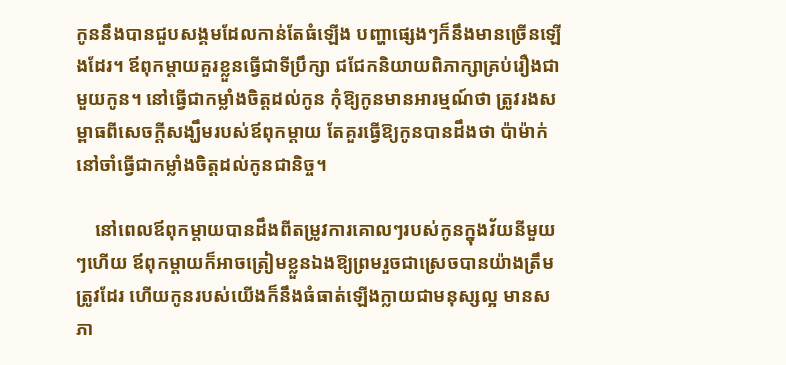កូននឹងបានជួបសង្គមដែលកាន់តែធំឡើង បញ្ហាផ្សេងៗក៏នឹងមានច្រើនឡើងដែរ។ ឪពុកម្ដាយគួរខ្លួនធ្វើជាទីប្រឹក្សា ជជែកនិយាយពិភាក្សាគ្រប់រឿងជាមួយកូន។ នៅធ្វើជាកម្លាំងចិត្តដល់កូន កុំឱ្យកូនមានអារម្មណ៍ថា ត្រូវរងសម្ពាធពីសេចក្ដីសង្ឃឹមរបស់ឪពុកម្ដាយ តែគួរធ្វើឱ្យកូនបានដឹងថា ប៉ាម៉ាក់នៅចាំធ្វើជាកម្លាំងចិត្តដល់កូនជានិច្ច។

    នៅពេលឪពុកម្ដាយបានដឹងពីតម្រូវការគោលៗរបស់កូនក្នុងវ័យនីមួយៗហើយ ឪពុកម្ដាយក៏អាចត្រៀមខ្លួនឯងឱ្យព្រមរួចជាស្រេចបានយ៉ាងត្រឹមត្រូវដែរ ហើយកូនរបស់យើងក៏នឹងធំធាត់ឡើងក្លាយជាមនុស្សល្អ មានសភា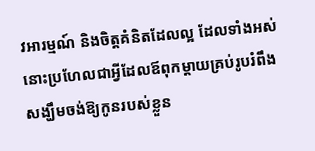វអារម្មណ៍ និងចិត្តគំនិតដែលល្អ ដែលទាំងអស់នោះប្រហែលជាអ្វីដែលឪពុកម្ដាយគ្រប់រូបរំពឹងសង្ឃឹមចង់ឱ្យកូនរបស់ខ្លួន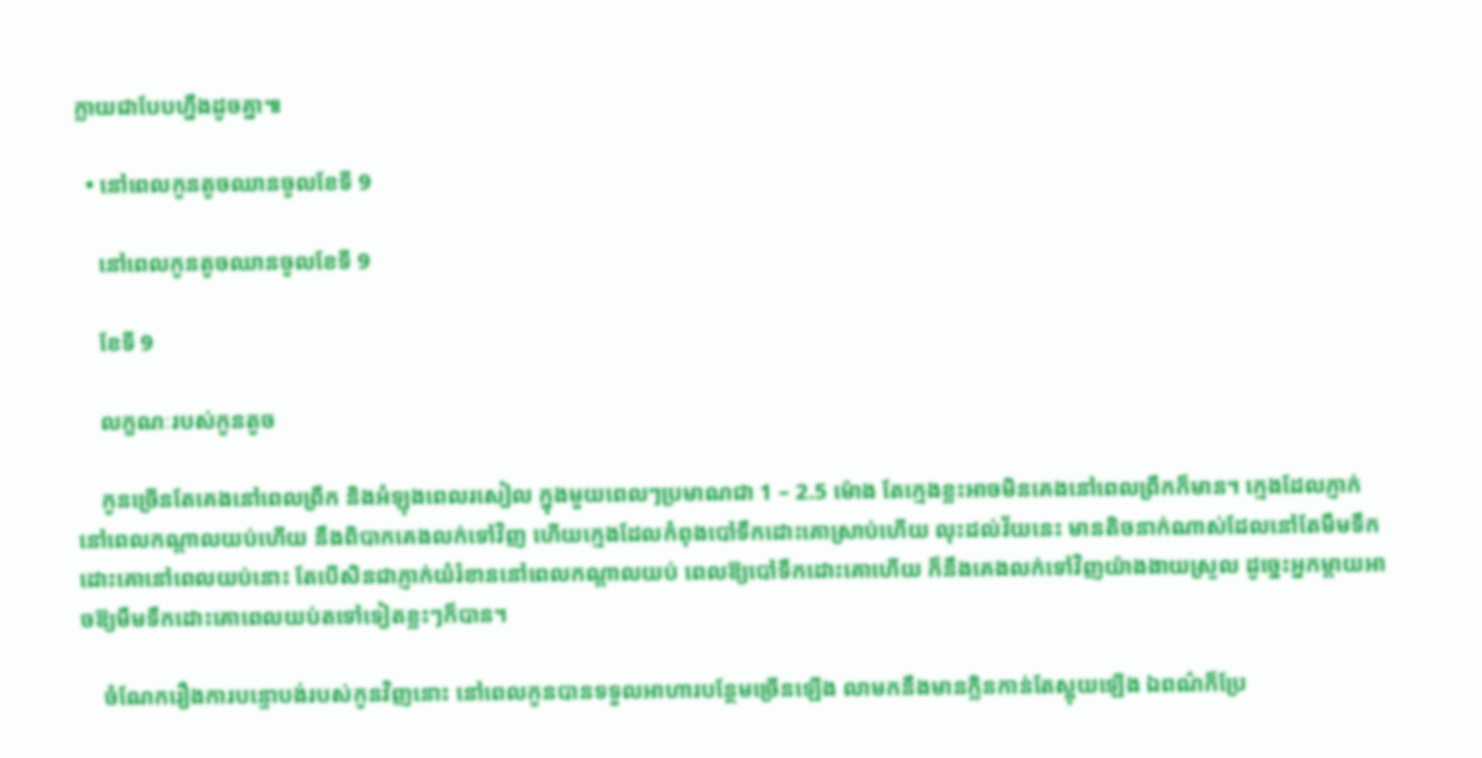ក្លាយជាបែបហ្នឹងដូចគ្នា៕

  • នៅពេលកូនតូចឈានចូលខែទី 9

    នៅពេលកូនតូចឈានចូលខែទី 9

    ខែទី 9

    លក្ខណៈរបស់កូនតូច

    កូនច្រើនតែគេងនៅពេលព្រឹក និងអំឡុងពេលរសៀល ក្នុងមួយពេលៗប្រមាណជា 1 – 2.5 ម៉ោង តែក្មេងខ្លះអាចមិនគេងនៅពេលព្រឹកក៏មាន។ ក្មេងដែលភ្ញាក់នៅពេលកណ្ដាលយប់ហើយ នឹងពិបាកគេងលក់ទៅវិញ ហើយក្មេងដែលកំពុងបៅទឹកដោះគោស្រាប់ហើយ លុះដល់វ័យនេះ មានតិចនាក់ណាស់ដែលនៅតែមឹមទឹកដោះគោនៅពេលយប់នោះ តែបើសិនជាភ្ញាក់យំរំខាននៅពេលកណ្ដាលយប់ ពេលឱ្យបៅទឹកដោះគោហើយ ក៏នឹងគេងលក់ទៅវិញយ៉ាងងាយស្រួល ដូច្នេះអ្នកម្ដាយអាចឱ្យមឹមទឹកដោះគោពេលយប់តទៅទៀតខ្លះៗក៏បាន។

    ចំណែករឿងការបន្ទោបង់របស់កូនវិញនោះ នៅពេលកូនបានទទួលអាហារបន្ថែមច្រើនឡើង លាមកនឹងមានក្លិនកាន់តែស្អុយឡើង ឯពណ៌ក៏ប្រែ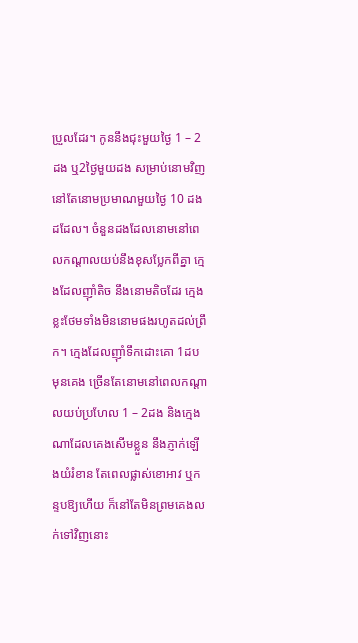ប្រួលដែរ។ កូននឹងជុះមួយថ្ងៃ 1 – 2ដង ឬ2ថ្ងៃមួយដង សម្រាប់នោមវិញ នៅតែនោមប្រមាណមួយថ្ងៃ 10 ដងដដែល។ ចំនួនដងដែលនោមនៅពេលកណ្ដាលយប់នឹងខុសប្លែកពីគ្នា ក្មេងដែលញ៉ាំតិច នឹងនោមតិចដែរ ក្មេងខ្លះថែមទាំងមិននោមផងរហូតដល់ព្រឹក។ ក្មេងដែលញ៉ាំទឹកដោះគោ 1ដបមុនគេង ច្រើនតែនោមនៅពេលកណ្ដាលយប់ប្រហែល 1 – 2ដង និងក្មេងណាដែលគេងសើមខ្លួន នឹងភ្ញាក់ឡើងយំរំខាន តែពេលផ្លាស់ខោអាវ ឬកន្ទបឱ្យហើយ ក៏នៅតែមិនព្រមគេងលក់ទៅវិញនោះ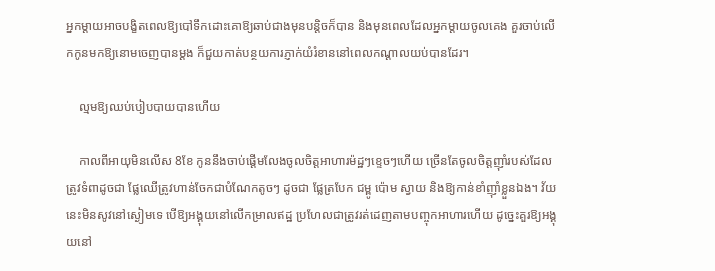អ្នកម្ដាយអាចបង្ខិតពេលឱ្យបៅទឹកដោះគោឱ្យឆាប់ជាងមុនបន្តិចក៏បាន និងមុនពេលដែលអ្នកម្ដាយចូលគេង គួរចាប់លើកកូនមកឱ្យនោមចេញបានម្ដង ក៏ជួយកាត់បន្ថយការភ្ញាក់យំរំខាននៅពេលកណ្ដាលយប់បានដែរ។

    ល្មមឱ្យឈប់បៀបបាយបានហើយ

    កាលពីអាយុមិនលើស 8ខែ កូននឹងចាប់ផ្ដើមលែងចូលចិត្តអាហារម៉ដ្ឋៗខ្ទេចៗហើយ ច្រើនតែចូលចិត្តញ៉ាំរបស់ដែលត្រូវទំពាដូចជា ផ្លែឈើត្រូវហាន់ចែកជាបំណែកតូចៗ ដូចជា ផ្លែត្របែក ជម្ពូ ប៉ោម ស្វាយ និងឱ្យកាន់ខាំញ៉ាំខ្លួនឯង។ វ័យនេះមិនសូវនៅស្ងៀមទេ បើឱ្យអង្គុយនៅលើកម្រាលឥដ្ឋ ប្រហែលជាត្រូវរត់ដេញតាមបញ្ចុកអាហារហើយ ដូច្នេះគួរឱ្យអង្គុយនៅ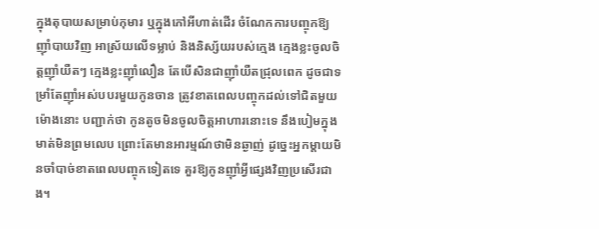ក្នុងតុបាយសម្រាប់កុមារ ឬក្នុងកៅអីហាត់ដើរ ចំណែកការបញ្ចុកឱ្យញ៉ាំបាយវិញ អាស្រ័យលើទម្លាប់ និងនិស្ស័យរបស់ក្មេង ក្មេងខ្លះចូលចិត្តញ៉ាំយឺតៗ ក្មេងខ្លះញ៉ាំលឿន តែបើសិនជាញ៉ាំយឺតជ្រុលពេក ដូចជាទម្រាំតែញ៉ាំអស់បបរមួយកូនចាន ត្រូវខាតពេលបញ្ចុកដល់ទៅជិតមួយម៉ោងនោះ បញ្ជាក់ថា កូនតូចមិនចូលចិត្តអាហារនោះទេ នឹងបៀមក្នុងមាត់មិនព្រមលេប ព្រោះតែមានអារម្មណ៍ថាមិនឆ្ងាញ់ ដូច្នេះអ្នកម្ដាយមិនចាំបាច់ខាតពេលបញ្ចុកទៀតទេ គួរឱ្យកូនញ៉ាំអ្វីផ្សេងវិញប្រសើរជាង។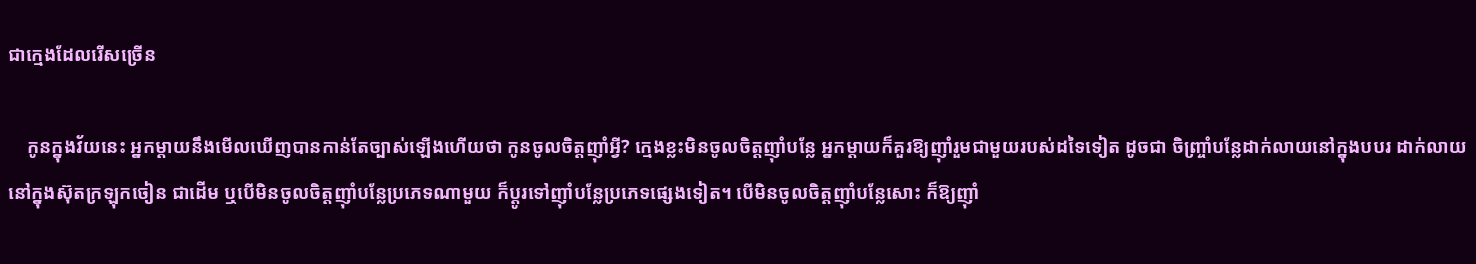ជាក្មេងដែលរើសច្រើន

    កូនក្នុងវ័យនេះ អ្នកម្ដាយនឹងមើលឃើញបានកាន់តែច្បាស់ឡើងហើយថា កូនចូលចិត្តញ៉ាំអ្វី? ក្មេងខ្លះមិនចូលចិត្តញ៉ាំបន្លែ អ្នកម្ដាយក៏គួរឱ្យញ៉ាំរួមជាមួយរបស់ដទៃទៀត ដូចជា ចិញ្ច្រាំបន្លែដាក់លាយនៅក្នុងបបរ ដាក់លាយនៅក្នុងស៊ុតក្រឡុកចៀន ជាដើម ឬបើមិនចូលចិត្តញ៉ាំបន្លែប្រភេទណាមួយ ក៏ប្ដូរទៅញ៉ាំបន្លែប្រភេទផ្សេងទៀត។ បើមិនចូលចិត្តញ៉ាំបន្លែសោះ ក៏ឱ្យញ៉ាំ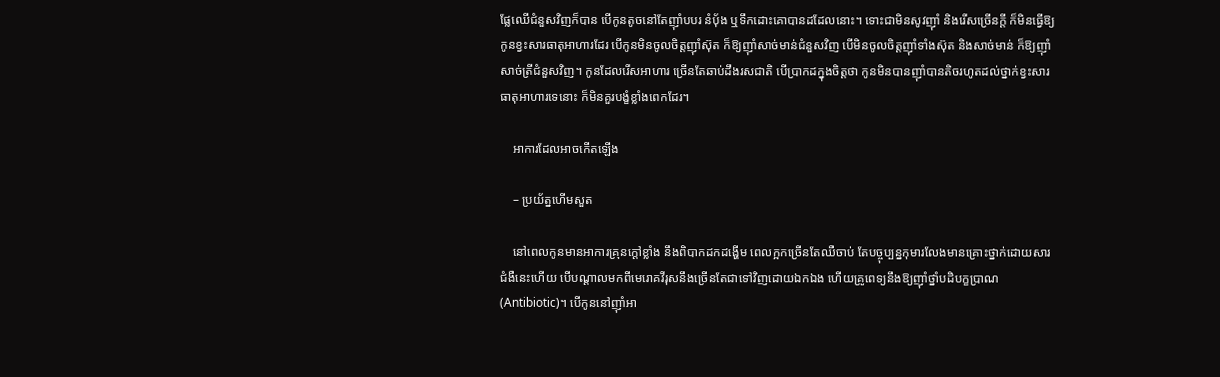ផ្លែឈើជំនួសវិញក៏បាន បើកូនតូចនៅតែញ៉ាំបបរ នំប៉័ង ឬទឹកដោះគោបានដដែលនោះ។ ទោះជាមិនសូវញ៉ាំ និងរើសច្រើនក្ដី ក៏មិនធ្វើឱ្យកូនខ្វះសារធាតុអាហារដែរ បើកូនមិនចូលចិត្តញ៉ាំស៊ុត ក៏ឱ្យញ៉ាំសាច់មាន់ជំនួសវិញ បើមិនចូលចិត្តញ៉ាំទាំងស៊ុត និងសាច់មាន់ ក៏ឱ្យញ៉ាំសាច់ត្រីជំនួសវិញ។ កូនដែលរើសអាហារ ច្រើនតែឆាប់ដឹងរសជាតិ បើប្រាកដក្នុងចិត្តថា កូនមិនបានញ៉ាំបានតិចរហូតដល់ថ្នាក់ខ្វះសារធាតុអាហារទេនោះ ក៏មិនគួរបង្ខំខ្លាំងពេកដែរ។

    អាការដែលអាចកើតឡើង

    – ប្រយ័ត្នហើមសួត

    នៅពេលកូនមានអាការគ្រុនក្ដៅខ្លាំង នឹងពិបាកដកដង្ហើម ពេលក្អកច្រើនតែឈឺចាប់ តែបច្ចុប្បន្នកុមារលែងមានគ្រោះថ្នាក់ដោយសារជំងឺនេះហើយ បើបណ្ដាលមកពីមេរោគវីរុសនឹងច្រើនតែជាទៅវិញដោយឯកឯង ហើយគ្រូពេទ្យនឹងឱ្យញ៉ាំថ្នាំបដិបក្ខប្រាណ(Antibiotic)។ បើកូននៅញ៉ាំអា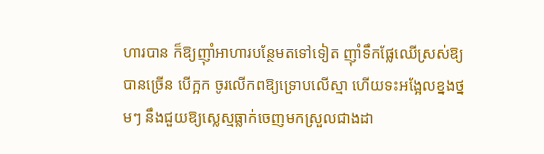ហារបាន ក៏ឱ្យញ៉ាំអាហារបន្ថែមតទៅទៀត ញ៉ាំទឹកផ្លែឈើស្រស់ឱ្យបានច្រើន បើក្អក ចូរលើកពឱ្យទ្រោបលើស្មា ហើយទះអង្អែលខ្នងថ្នមៗ នឹងជួយឱ្យស្លេស្មធ្លាក់ចេញមកស្រួលជាងដា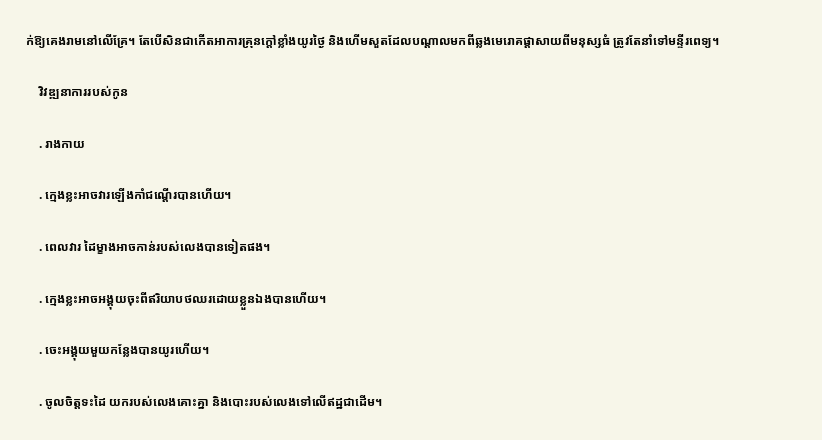ក់ឱ្យគេងរាមនៅលើគ្រែ។ តែបើសិនជាកើតអាការគ្រុនក្ដៅខ្លាំងយូរថ្ងៃ និងហើមសួតដែលបណ្ដាលមកពីឆ្លងមេរោគផ្ដាសាយពីមនុស្សធំ ត្រូវតែនាំទៅមន្ទីរពេទ្យ។

    វិវឌ្ឍនាការរបស់កូន

    . រាងកាយ

    . ក្មេងខ្លះអាចវារឡើងកាំជណ្ដើរបានហើយ។

    . ពេលវារ ដៃម្ខាងអាចកាន់របស់លេងបានទៀតផង។

    . ក្មេងខ្លះអាចអង្គុយចុះពីឥរិយាបថឈរដោយខ្លួនឯងបានហើយ។

    . ចេះអង្គុយមួយកន្លែងបានយូរហើយ។

    . ចូលចិត្តទះដៃ យករបស់លេងគោះគ្នា និងបោះរបស់លេងទៅលើឥដ្ឋជាដើម។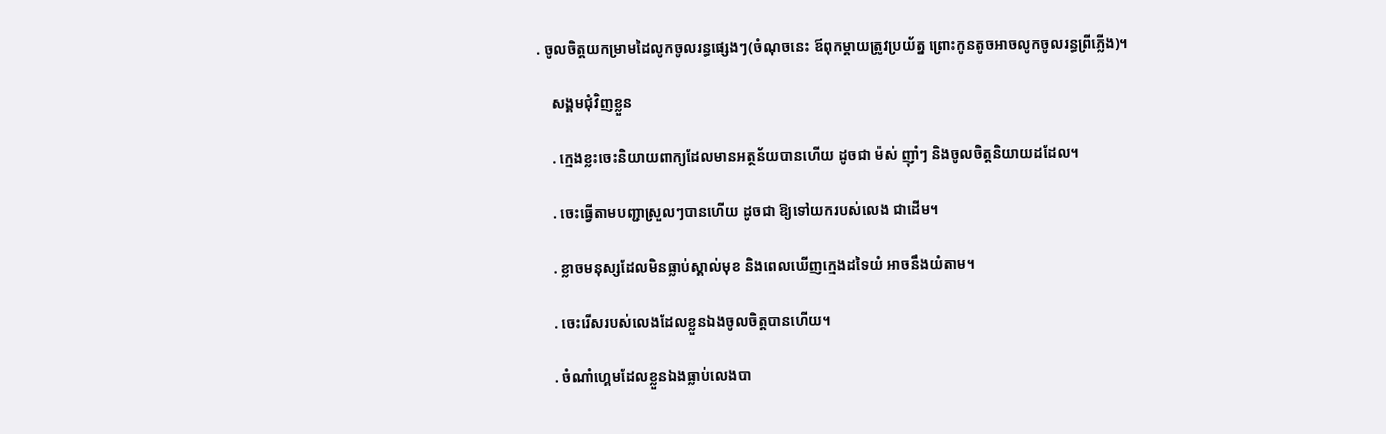. ចូលចិត្តយកម្រាមដៃលូកចូលរន្ធផ្សេងៗ(ចំណុចនេះ ឪពុកម្ដាយត្រូវប្រយ័ត្ន ព្រោះកូនតូចអាចលូកចូលរន្ធព្រីភ្លើង)។

    សង្គមជុំវិញខ្លួន

    . ក្មេងខ្លះចេះនិយាយពាក្យដែលមានអត្ថន័យបានហើយ ដូចជា ម៉ស់ ញ៉ាំៗ និងចូលចិត្តនិយាយដដែល។

    . ចេះធ្វើតាមបញ្ជាស្រួលៗបានហើយ ដូចជា ឱ្យទៅយករបស់លេង ជាដើម។

    . ខ្លាចមនុស្សដែលមិនធ្លាប់ស្គាល់មុខ និងពេលឃើញក្មេងដទៃយំ អាចនឹងយំតាម។

    . ចេះរើសរបស់លេងដែលខ្លួនឯងចូលចិត្តបានហើយ។

    . ចំណាំហ្គេមដែលខ្លួនឯងធ្លាប់លេងបា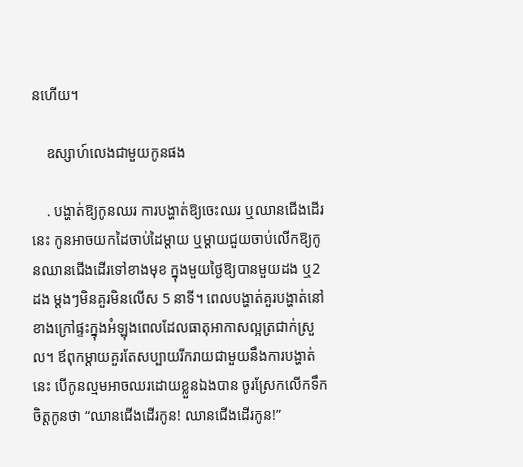នហើយ។

    ឧស្សាហ៍លេងជាមួយកូនផង

    . បង្ហាត់ឱ្យកូនឈរ ការបង្ហាត់ឱ្យចេះឈរ ឬឈានជើងដើរនេះ កូនអាចយកដៃចាប់ដៃម្ដាយ ឬម្ដាយជួយចាប់លើកឱ្យកូនឈានជើងដើរទៅខាងមុខ ក្នុងមួយថ្ងៃឱ្យបានមួយដង ឬ2ដង ម្ដងៗមិនគួរមិនលើស 5 នាទី។ ពេលបង្ហាត់គួរបង្ហាត់នៅខាងក្រៅផ្ទះក្នុងអំឡុងពេលដែលធាតុអាកាសល្អត្រជាក់ស្រួល។ ឪពុកម្ដាយគួរតែសប្បាយរីករាយជាមួយនឹងការបង្ហាត់នេះ បើកូនល្មមអាចឈរដោយខ្លួនឯងបាន ចូរស្រែកលើកទឹកចិត្តកូនថា “ឈានជើងដើរកូន! ឈានជើងដើរកូន!”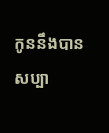កូននឹងបានសប្បា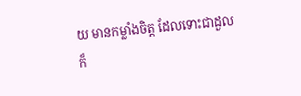យ មានកម្លាំងចិត្ត ដែលទោះជាដួល ក៏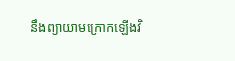នឹងព្យាយាមក្រោកឡើងវិ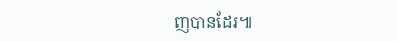ញបានដែរ៕